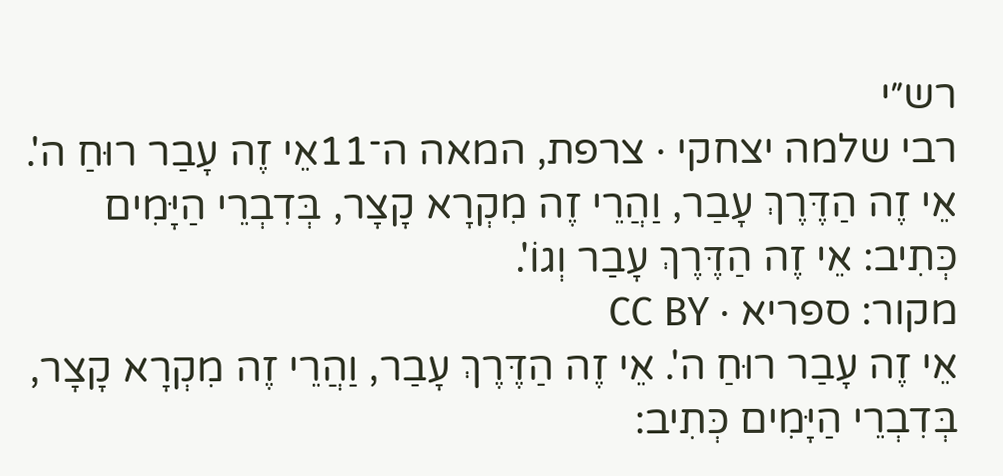רש״י
רבי שלמה יצחקי · צרפת, המאה ה־11אֵי זֶה עָבַר רוּחַ ה'. אֵי זֶה הַדֶּרֶךְ עָבַר, וַהֲרֵי זֶה מִקְרָא קָצָר, בְּדִבְרֵי הַיָּמִים כְּתִיב: אֵי זֶה הַדֶּרֶךְ עָבַר וְגוֹ'.
מקור: ספריא · CC BY
אֵי זֶה עָבַר רוּחַ ה'. אֵי זֶה הַדֶּרֶךְ עָבַר, וַהֲרֵי זֶה מִקְרָא קָצָר, בְּדִבְרֵי הַיָּמִים כְּתִיב: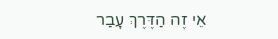אֵי זֶה הַדֶּרֶךְ עָבַר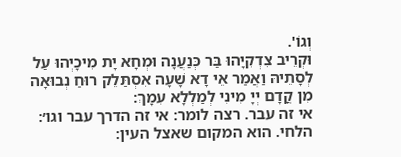וְגוֹ'.
וּקְרֵיב צִדְקִיָהוּ בַּר כְּנַעֲנָה וּמְחָא יָת מִיכָיְהוּ עַל לְסָתֵיהּ וַאֲמַר אֵי דָא שָׁעָה אִסְתַּלֵק רוּחַ נְבוּאָה מִן קֳדָם יְיָ מִינִי לְמַלְלָא עִמָךְ:
אי זה עבר. רצה לומר: אי זה הדרך עבר וגו׳:
הלחי. הוא המקום שאצל העין: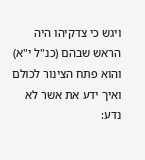ויגש כי צדקיהו היה הראש שבהם (כנ"ל י"א) והוא פתח הצינור לכולם ואיך ידע את אשר לא נדע: